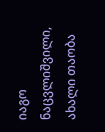იაგო ნაცვლიშვილი, ახალი თაობა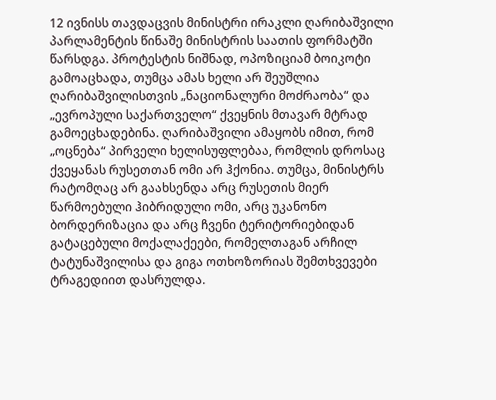12 ივნისს თავდაცვის მინისტრი ირაკლი ღარიბაშვილი პარლამენტის წინაშე მინისტრის საათის ფორმატში წარსდგა. პროტესტის ნიშნად, ოპოზიციამ ბოიკოტი გამოაცხადა, თუმცა ამას ხელი არ შეუშლია ღარიბაშვილისთვის „ნაციონალური მოძრაობა“ და „ევროპული საქართველო“ ქვეყნის მთავარ მტრად გამოეცხადებინა. ღარიბაშვილი ამაყობს იმით, რომ „ოცნება“ პირველი ხელისუფლებაა, რომლის დროსაც ქვეყანას რუსეთთან ომი არ ჰქონია. თუმცა, მინისტრს რატომღაც არ გაახსენდა არც რუსეთის მიერ წარმოებული ჰიბრიდული ომი, არც უკანონო ბორდერიზაცია და არც ჩვენი ტერიტორიებიდან გატაცებული მოქალაქეები, რომელთაგან არჩილ ტატუნაშვილისა და გიგა ოთხოზორიას შემთხვევები ტრაგედიით დასრულდა.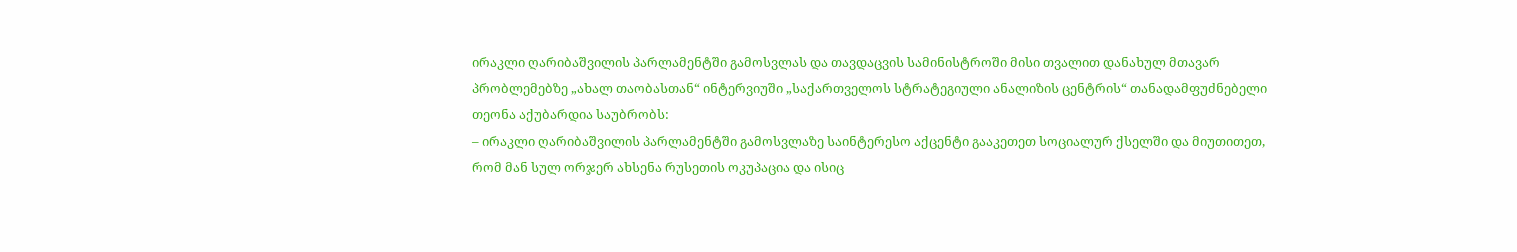ირაკლი ღარიბაშვილის პარლამენტში გამოსვლას და თავდაცვის სამინისტროში მისი თვალით დანახულ მთავარ პრობლემებზე „ახალ თაობასთან“ ინტერვიუში „საქართველოს სტრატეგიული ანალიზის ცენტრის“ თანადამფუძნებელი თეონა აქუბარდია საუბრობს:
– ირაკლი ღარიბაშვილის პარლამენტში გამოსვლაზე საინტერესო აქცენტი გააკეთეთ სოციალურ ქსელში და მიუთითეთ, რომ მან სულ ორჯერ ახსენა რუსეთის ოკუპაცია და ისიც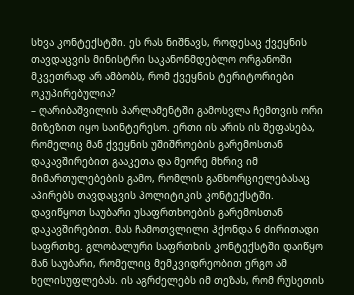სხვა კონტექსტში. ეს რას ნიშნავს, როდესაც ქვეყნის თავდაცვის მინისტრი საკანონმდებლო ორგანოში მკვეთრად არ ამბობს, რომ ქვეყნის ტერიტორიები ოკუპირებულია?
– ღარიბაშვილის პარლამენტში გამოსვლა ჩემთვის ორი მიზეზით იყო საინტერესო. ერთი ის არის ის შეფასება, რომელიც მან ქვეყნის უშიშროების გარემოსთან დაკავშირებით გააკეთა და მეორე მხრივ იმ მიმართულებების გამო, რომლის განხორციელებასაც აპირებს თავდაცვის პოლიტიკის კონტექსტში.
დავიწყოთ საუბარი უსაფრთხოების გარემოსთან დაკავშირებით. მას ჩამოთვლილი ჰქონდა 6 ძირითადი საფრთხე. გლობალური საფრთხის კონტექსტში დაიწყო მან საუბარი, რომელიც მემკვიდრეობით ერგო ამ ხელისუფლებას. ის აგრძელებს იმ თეზას, რომ რუსეთის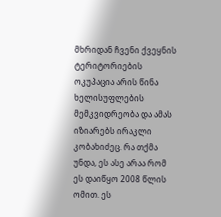მხრიდან ჩვენი ქვეყნის ტერიტორიების ოკუპაცია არის წინა ხელისუფლების მემკვიდრეობა და ამას იზიარებს ირაკლი კობახიძეც. რა თქმა უნდა, ეს ასე არაა რომ ეს დაიწყო 2008 წლის ომით. ეს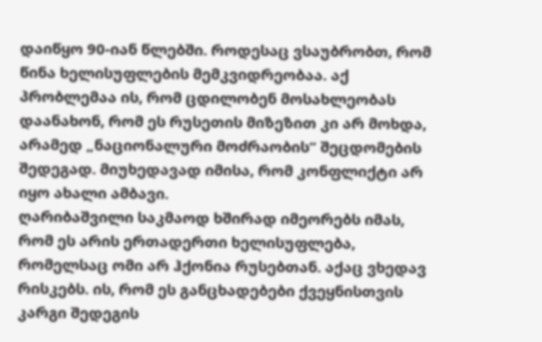დაიწყო 90-იან წლებში. როდესაც ვსაუბრობთ, რომ წინა ხელისუფლების მემკვიდრეობაა. აქ პრობლემაა ის, რომ ცდილობენ მოსახლეობას დაანახონ, რომ ეს რუსეთის მიზეზით კი არ მოხდა, არამედ „ნაციონალური მოძრაობის“ შეცდომების შედეგად. მიუხედავად იმისა, რომ კონფლიქტი არ იყო ახალი ამბავი.
ღარიბაშვილი საკმაოდ ხშირად იმეორებს იმას, რომ ეს არის ერთადერთი ხელისუფლება, რომელსაც ომი არ ჰქონია რუსებთან. აქაც ვხედავ რისკებს. ის, რომ ეს განცხადებები ქვეყნისთვის კარგი შედეგის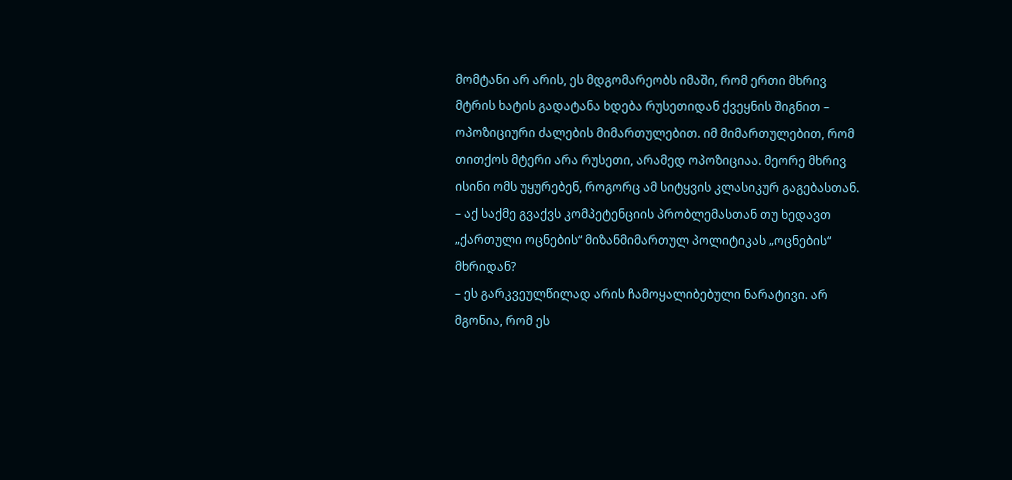მომტანი არ არის, ეს მდგომარეობს იმაში, რომ ერთი მხრივ მტრის ხატის გადატანა ხდება რუსეთიდან ქვეყნის შიგნით – ოპოზიციური ძალების მიმართულებით. იმ მიმართულებით, რომ თითქოს მტერი არა რუსეთი, არამედ ოპოზიციაა. მეორე მხრივ ისინი ომს უყურებენ, როგორც ამ სიტყვის კლასიკურ გაგებასთან.
– აქ საქმე გვაქვს კომპეტენციის პრობლემასთან თუ ხედავთ „ქართული ოცნების“ მიზანმიმართულ პოლიტიკას „ოცნების“ მხრიდან?
– ეს გარკვეულწილად არის ჩამოყალიბებული ნარატივი. არ მგონია, რომ ეს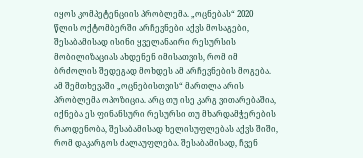იყოს კომპეტენციის პრობლემა. „ოცნებას“ 2020 წლის ოქტომბერში არჩევნები აქვს მოსაგები, შესაბამისად ისინი ყველანაირი რესურსის მობილიზაციას ახდენენ იმისათვის, რომ იმ ბრძოლის შედეგად მოხდეს ამ არჩევნების მოგება. ამ შემთხევაში „ოცნებისთვის“ მართლა არის პრობლემა ოპოზიცია. არც თუ ისე კარგ ვითარებაშია, იქნება ეს ფინანსური რესურსი თუ მხარდამჭერების რაოდენობა, შესაბამისად ხელისუფლებას აქვს შიში, რომ დაკარგოს ძალაუფლება. შესაბამისად, ჩვენ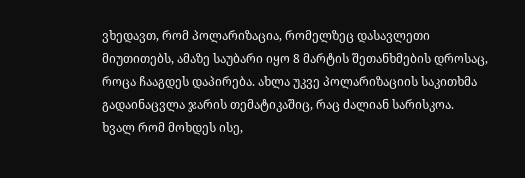ვხედავთ, რომ პოლარიზაცია, რომელზეც დასავლეთი მიუთითებს, ამაზე საუბარი იყო 8 მარტის შეთანხმების დროსაც, როცა ჩააგდეს დაპირება. ახლა უკვე პოლარიზაციის საკითხმა გადაინაცვლა ჯარის თემატიკაშიც, რაც ძალიან სარისკოა.
ხვალ რომ მოხდეს ისე,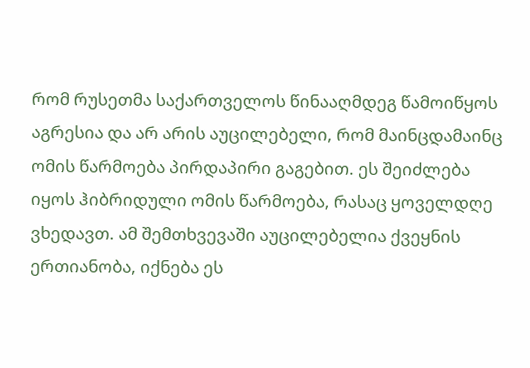რომ რუსეთმა საქართველოს წინააღმდეგ წამოიწყოს აგრესია და არ არის აუცილებელი, რომ მაინცდამაინც ომის წარმოება პირდაპირი გაგებით. ეს შეიძლება იყოს ჰიბრიდული ომის წარმოება, რასაც ყოველდღე ვხედავთ. ამ შემთხვევაში აუცილებელია ქვეყნის ერთიანობა, იქნება ეს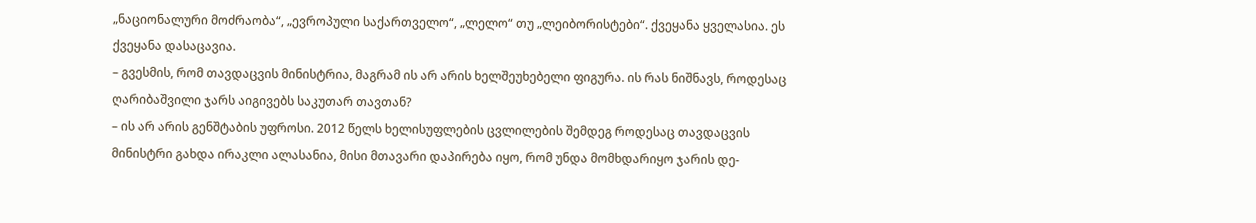„ნაციონალური მოძრაობა“, „ევროპული საქართველო“, „ლელო“ თუ „ლეიბორისტები“. ქვეყანა ყველასია. ეს ქვეყანა დასაცავია.
– გვესმის, რომ თავდაცვის მინისტრია, მაგრამ ის არ არის ხელშეუხებელი ფიგურა. ის რას ნიშნავს, როდესაც ღარიბაშვილი ჯარს აიგივებს საკუთარ თავთან?
– ის არ არის გენშტაბის უფროსი. 2012 წელს ხელისუფლების ცვლილების შემდეგ როდესაც თავდაცვის მინისტრი გახდა ირაკლი ალასანია, მისი მთავარი დაპირება იყო, რომ უნდა მომხდარიყო ჯარის დე-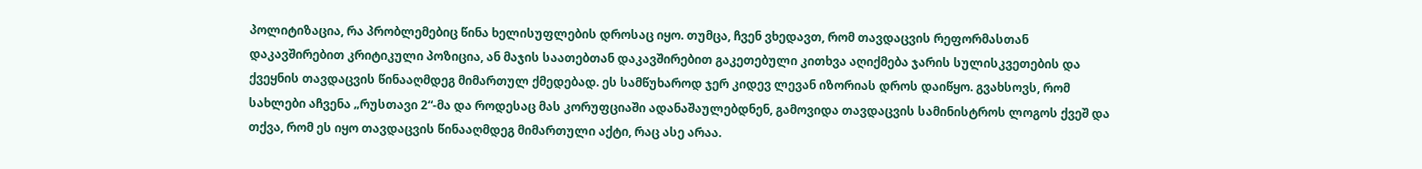პოლიტიზაცია, რა პრობლემებიც წინა ხელისუფლების დროსაც იყო. თუმცა, ჩვენ ვხედავთ, რომ თავდაცვის რეფორმასთან დაკავშირებით კრიტიკული პოზიცია, ან მაჯის საათებთან დაკავშირებით გაკეთებული კითხვა აღიქმება ჯარის სულისკვეთების და ქვეყნის თავდაცვის წინააღმდეგ მიმართულ ქმედებად. ეს სამწუხაროდ ჯერ კიდევ ლევან იზორიას დროს დაიწყო. გვახსოვს, რომ სახლები აჩვენა „რუსთავი 2“-მა და როდესაც მას კორუფციაში ადანაშაულებდნენ, გამოვიდა თავდაცვის სამინისტროს ლოგოს ქვეშ და თქვა, რომ ეს იყო თავდაცვის წინააღმდეგ მიმართული აქტი, რაც ასე არაა.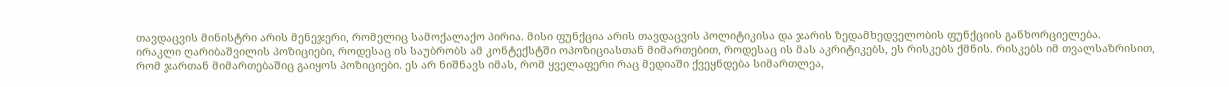თავდაცვის მინისტრი არის მენეჯერი, რომელიც სამოქალაქო პირია. მისი ფუნქცია არის თავდაცვის პოლიტიკისა და ჯარის ზედამხედველობის ფუნქციის განხორციელება.
ირაკლი ღარიბაშვილის პოზიციები, როდესაც ის საუბრობს ამ კონტექსტში ოპოზიციასთან მიმართებით, როდესაც ის მას აკრიტიკებს, ეს რისკებს ქმნის. რისკებს იმ თვალსაზრისით, რომ ჯართან მიმართებაშიც გაიყოს პოზიციები. ეს არ ნიშნავს იმას, რომ ყველაფერი რაც მედიაში ქვეყნდება სიმართლეა,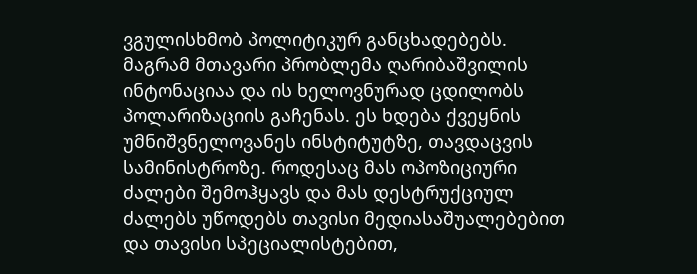ვგულისხმობ პოლიტიკურ განცხადებებს. მაგრამ მთავარი პრობლემა ღარიბაშვილის ინტონაციაა და ის ხელოვნურად ცდილობს პოლარიზაციის გაჩენას. ეს ხდება ქვეყნის უმნიშვნელოვანეს ინსტიტუტზე, თავდაცვის სამინისტროზე. როდესაც მას ოპოზიციური ძალები შემოჰყავს და მას დესტრუქციულ ძალებს უწოდებს თავისი მედიასაშუალებებით და თავისი სპეციალისტებით,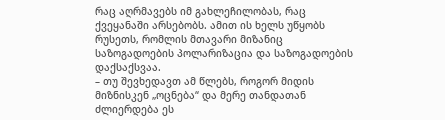რაც აღრმავებს იმ გახლეჩილობას, რაც ქვეყანაში არსებობს. ამით ის ხელს უწყობს რუსეთს, რომლის მთავარი მიზანიც საზოგადოების პოლარიზაცია და საზოგადოების დაქსაქსვაა.
– თუ შევხედავთ ამ წლებს, როგორ მიდის მიზნისკენ „ოცნება“ და მერე თანდათან ძლიერდება ეს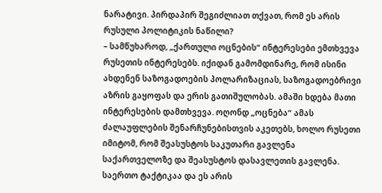ნარატივი. პირდაპირ შეგიძლიათ თქვათ, რომ ეს არის რუსული პოლიტიკის ნაწილი?
– სამწუხაროდ, „ქართული ოცნების“ ინტერესები ემთხვევა რუსეთის ინტერესებს. იქიდან გამომდინარე, რომ ისინი ახდენენ საზოგადოების პოლარიზაციას, საზოგადოებრივი აზრის გაყოფას და ერის გათიშულობას. ამაში ხდება მათი ინტერესების დამთხვევა. ოღონდ „ოცნება“ ამას ძალაუფლების შენარჩუნებისთვის აკეთებს, ხოლო რუსეთი იმიტომ, რომ შეასუსტოს საკუთარი გავლენა საქართველოზე და შეასუსტოს დასავლეთის გავლენა. საერთო ტაქტიკაა და ეს არის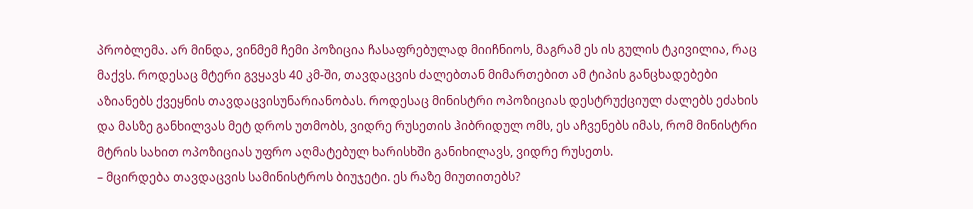პრობლემა. არ მინდა, ვინმემ ჩემი პოზიცია ჩასაფრებულად მიიჩნიოს, მაგრამ ეს ის გულის ტკივილია, რაც მაქვს. როდესაც მტერი გვყავს 40 კმ-ში, თავდაცვის ძალებთან მიმართებით ამ ტიპის განცხადებები აზიანებს ქვეყნის თავდაცვისუნარიანობას. როდესაც მინისტრი ოპოზიციას დესტრუქციულ ძალებს ეძახის და მასზე განხილვას მეტ დროს უთმობს, ვიდრე რუსეთის ჰიბრიდულ ომს, ეს აჩვენებს იმას, რომ მინისტრი მტრის სახით ოპოზიციას უფრო აღმატებულ ხარისხში განიხილავს, ვიდრე რუსეთს.
– მცირდება თავდაცვის სამინისტროს ბიუჯეტი. ეს რაზე მიუთითებს?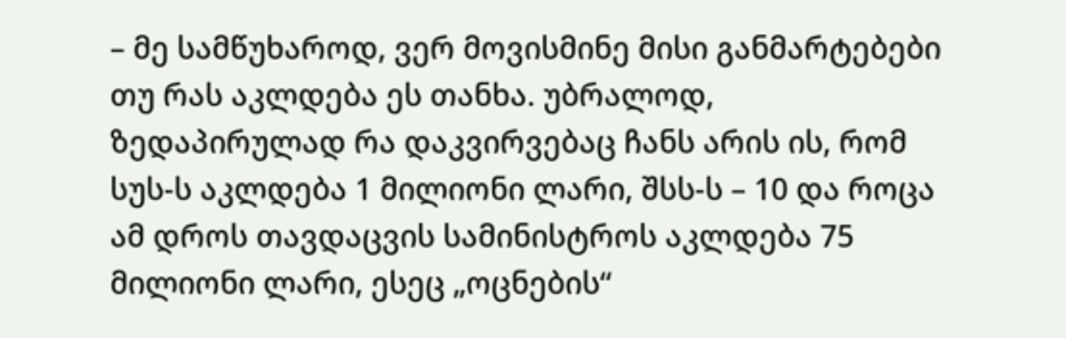– მე სამწუხაროდ, ვერ მოვისმინე მისი განმარტებები თუ რას აკლდება ეს თანხა. უბრალოდ, ზედაპირულად რა დაკვირვებაც ჩანს არის ის, რომ სუს-ს აკლდება 1 მილიონი ლარი, შსს-ს – 10 და როცა ამ დროს თავდაცვის სამინისტროს აკლდება 75 მილიონი ლარი, ესეც „ოცნების“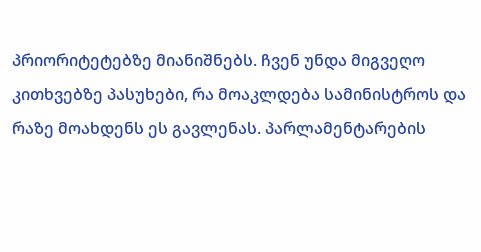პრიორიტეტებზე მიანიშნებს. ჩვენ უნდა მიგვეღო კითხვებზე პასუხები, რა მოაკლდება სამინისტროს და რაზე მოახდენს ეს გავლენას. პარლამენტარების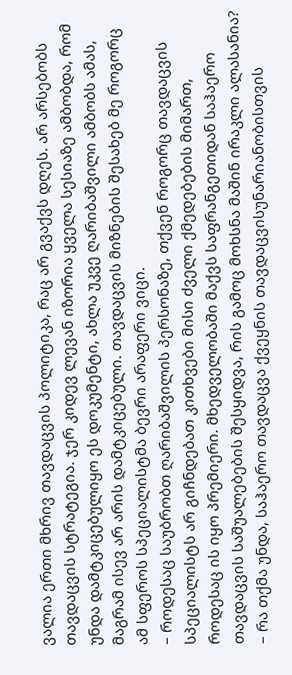ვალია ერთი მხრივ თავდაცვის პოლიტიკა, რაც არ გვაქვს დღეს. არ არსებობს თავდაცვის სტრატეგია. ჯერ კიდევ ლევან იზორია ყველა სესიაზე ამბობდა, რომ უნდა დამტკიცებულიყო ეს დოკუმენტი, ახლა უკვე ღარიბაშვილი ამბობს ამას, მაგრამ ისევ არ არის დამტკიცებული. თავდაცვის მიზნების შესახებ მე როგორც ამ სფეროს სპეციალისტმა ბევრი არაფერი ვიცი.
– როდესაც საუბრობთ ღარიბაშვილის პერსონაზე, თქვენ როგორც თავდაცვის სპეციალისტს არ გიჩნდებათ კითხვები მისი ძველი ქმედებების მიმართ, როდესაც ის იყო პრემიერი. მხედველობაში მაქვს საფრანგეთიდან საჰაერო თავდაცვის საშუალებების შესყიდვა, რის გამოც მოხსნა მაშინ ირაკლი ალასანია?
– რა თქმა უნდა, საჰაერო თავდაცვა ქვეყნის თავდაცვისუნარიანობისთვის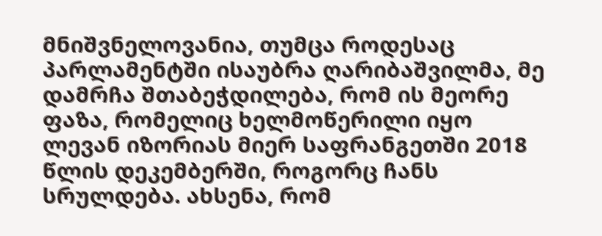მნიშვნელოვანია, თუმცა როდესაც პარლამენტში ისაუბრა ღარიბაშვილმა, მე დამრჩა შთაბეჭდილება, რომ ის მეორე ფაზა, რომელიც ხელმოწერილი იყო ლევან იზორიას მიერ საფრანგეთში 2018 წლის დეკემბერში, როგორც ჩანს სრულდება. ახსენა, რომ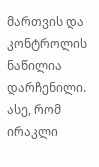მართვის და კონტროლის ნაწილია დარჩენილი. ასე, რომ ირაკლი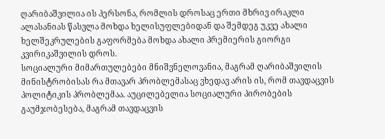ღარიბაშვილია ის პერსონა, რომლის დროსაც ერთი მხრივ ირაკლი ალასანიას წასვლა მოხდა ხელისუფლებიდან და შემდეგ უკვე ახალი ხელშეკრულების გაფორმება მოხდა ახალი პრემიერის გიორგი კვირიკაშვილის დროს.
სოციალური მიმართულებები მნიშვნელოვანია, მაგრამ ღარიბაშვილის მინისტრობისას რა მთავარ პრობლემასაც ვხედავ არის ის, რომ თავდაცვის პოლიტიკის პრობლემაა. აუცილებელია სოციალური პირობების გაუმჯობესება, მაგრამ თავდაცვის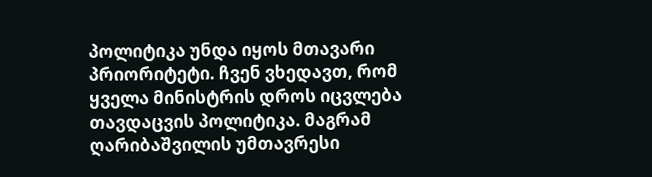პოლიტიკა უნდა იყოს მთავარი პრიორიტეტი. ჩვენ ვხედავთ, რომ ყველა მინისტრის დროს იცვლება თავდაცვის პოლიტიკა. მაგრამ ღარიბაშვილის უმთავრესი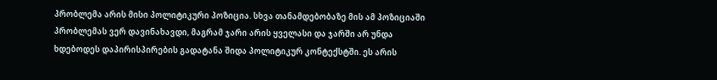პრობლემა არის მისი პოლიტიკური პოზიცია. სხვა თანამდებობაზე მის ამ პოზიციაში პრობლემას ვერ დავინახავდი, მაგრამ ჯარი არის ყველასი და ჯარში არ უნდა ხდებოდეს დაპირისპირების გადატანა შიდა პოლიტიკურ კონტექსტში. ეს არის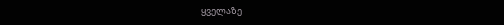ყველაზე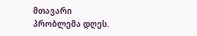მთავარი პრობლემა დღეს.